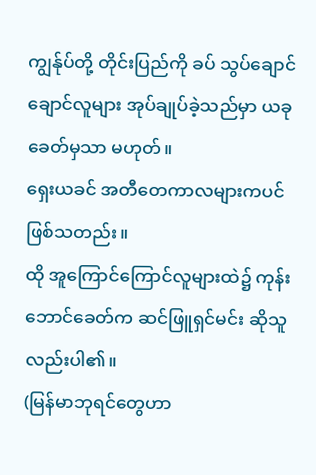ကျွန်ုပ်တို့ တိုင်းပြည်ကို ခပ် သွပ်ချောင်ချောင်လူများ အုပ်ချုပ်ခဲ့သည်မှာ ယခုခေတ်မှသာ မဟုတ်။
ရှေးယခင် အတီတေကာလများကပင် ဖြစ်သတည်း။
ထို အူကြောင်ကြောင်လူများထဲ၌ ကုန်းဘောင်ခေတ်က ဆင်ဖြူရှင်မင်း ဆိုသူလည်းပါ၏။
(မြန်မာဘုရင်တွေဟာ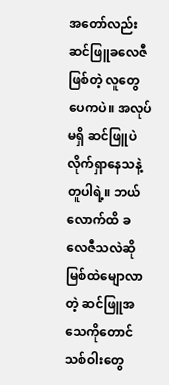အတော်လည်း ဆင်ဖြူခလေဇီဖြစ်တဲ့ လူတွေပေကပဲ။ အလုပ်မရှိ ဆင်ဖြူပဲ လိုက်ရှာနေသနဲ့ တူပါရဲ့။ ဘယ်လောက်ထိ ခလေဇီသလဲဆို မြစ်ထဲမျောလာတဲ့ ဆင်ဖြူအသေကိုတောင် သစ်ဝါးတွေ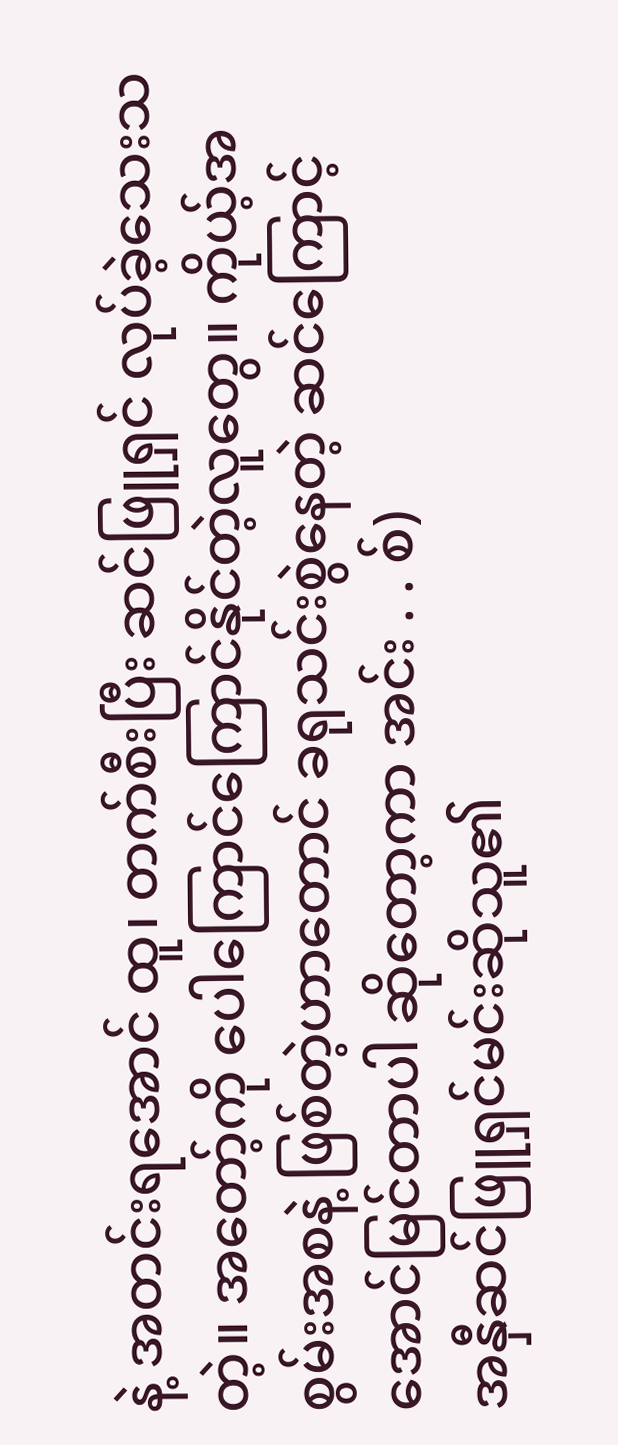နဲ့ အတင်းရအောင် ထူ၊ တက်စီးပြီး ဆင်ဖြူရှင် လုပ်ခဲ့သေးသတဲ့။ အတော့်ကို ပေါကြောင်ကြောင်နိုင်တဲ့လူတွေ။ ကိုယ့်အစွမ်းအစနဲ့ ဖြစ်တဲ့ဟာတောင် ခရုသင်းစွဲနေတဲ့ ဆင်ကြောင့် အောင်မြင်တာပါ ဆိုတော့ကာ အင်း . . စ်)
အနှီဆင်ဖြူရှင်မင်းဆိုသူ၏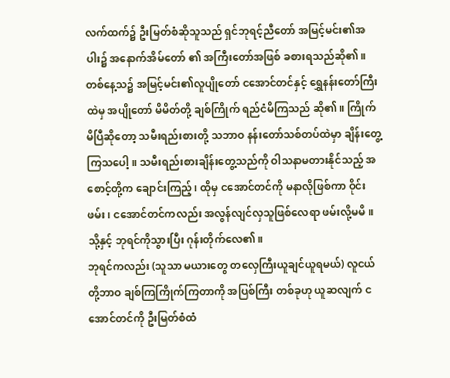လက်ထက်၌ ဦးမြတ်စံဆိုသူသည် ရှင်ဘုရင့်ညီတော် အမြင့်မင်း၏အပါး၌ အနောက်အိမ်တော် ၏ အကြီးတော်အဖြစ် ခစားရသည်ဆို၏။
တစ်နေ့သ၌ အမြင့်မင်း၏လူပျိုတော် ငအောင်တင်နှင့် ရွှေနန်းတော်ကြီးထဲမှ အပျိုတော် မိမိတ်တို့ ချစ်ကြိုက် ရည်ငံမိကြသည် ဆို၏။ ကြိုက်မိပြီဆိုတော့ သမီးရည်းစားတို့ သဘာဝ နန်းတော်သစ်တပ်ထဲမှာ ချိန်းတွေ့ကြသပေါ့။ သမီးရည်းစားချိန်းတွေ့သည်ကို ဝါသနာမတားနိုင်သည့် အစောင့်တို့က ချောင်းကြည့်၊ ထိုမှ ငအောင်တင်ကို မနာလိုဖြစ်ကာ ဝိုင်းဖမ်း၊ ငအောင်တင်ကလည်း အလွန်လျင်လှသူဖြစ်လေရာ ဖမ်းလို့မမိ။ သို့နှင့် ဘုရင်ကိုသွားပြီး ဂုန်းတိုက်လေ၏။
ဘုရင်ကလည်း (သူသာ မယားတွေ တလှေကြီးယူချင်ယူရမယ်) လူငယ်တို့ဘာဝ ချစ်ကြကြိုက်ကြတာကို အပြစ်ကြီး တစ်ခုဟု ယူဆလျက် ငအောင်တင်ကို ဦးမြတ်စံထံ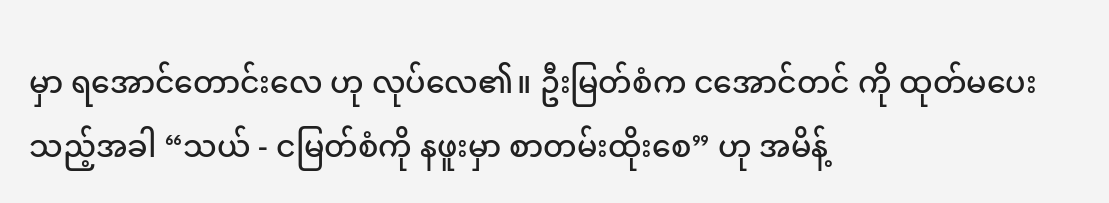မှာ ရအောင်တောင်းလေ ဟု လုပ်လေ၏။ ဦးမြတ်စံက ငအောင်တင် ကို ထုတ်မပေးသည့်အခါ “သယ် - ငမြတ်စံကို နဖူးမှာ စာတမ်းထိုးစေ” ဟု အမိန့်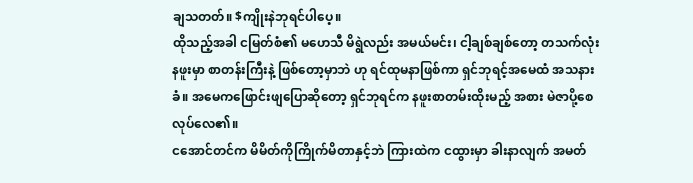ချသတတ်။ $ကျိုးနဲဘုရင်ပါပေ့။
ထိုသည့်အခါ ငမြတ်စံ၏ မဟေသီ မိရွဲလည်း အမယ်မင်း၊ ငါ့ချစ်ချစ်တော့ တသက်လုံး နဖူးမှာ စာတန်းကြီးနဲ့ ဖြစ်တော့မှာဘဲ ဟု ရင်ထုမနာဖြစ်ကာ ရှင်ဘုရင့်အမေထံ အသနားခံ။ အမေကဖြောင်းဖျပြောဆိုတော့ ရှင်ဘုရင်က နဖူးစာတမ်းထိုးမည့် အစား မဲဇာပို့စေ လုပ်လေ၏။
ငအောင်တင်က မိမိတ်ကိုကြိုက်မိတာနှင့်ဘဲ ကြားထဲက ငထွားမှာ ခါးနာလျက် အမတ်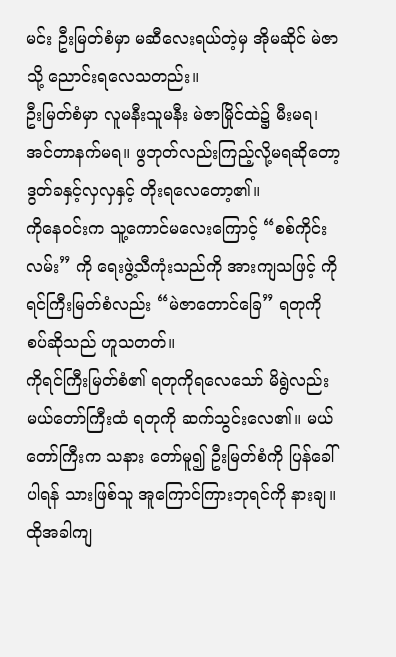မင်း ဦးမြတ်စံမှာ မဆီလေးရယ်တဲ့မှ အိုမဆိုင် မဲဇာသို့ ညောင်းရလေသတည်း။
ဦးမြတ်စံမှာ လူမနီးသူမနီး မဲဇာမြိုင်ထဲ၌ မီးမရ၊ အင်တာနက်မရ။ ဖွဘုတ်လည်းကြည့်လို့မရဆိုတော့ ဒွတ်ခနှင့်လှလှနှင့် တိုးရလေတော့၏။
ကိုနေဝင်းက သူ့ကောင်မလေးကြောင့် “စစ်ကိုင်းလမ်း” ကို ရေးဖွဲ့သီကုံးသည်ကို အားကျသဖြင့် ကိုရင်ကြီးမြတ်စံလည်း “မဲဇာတောင်ခြေ” ရတုကို စပ်ဆိုသည် ဟူသတတ်။
ကိုရင်ကြီးမြတ်စံ၏ ရတုကိုရလေသော် မိရွဲလည်း မယ်တော်ကြီးထံ ရတုကို ဆက်သွင်းလေ၏။ မယ်တော်ကြီးက သနား တော်မူ၍ ဦးမြတ်စံကို ပြန်ခေါ်ပါရန် သားဖြစ်သူ အူကြောင်ကြားဘုရင်ကို နားချ။ ထိုအခါကျ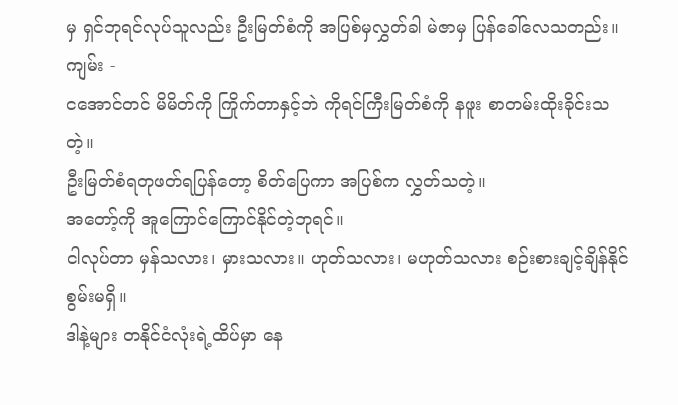မှ ရှင်ဘုရင်လုပ်သူလည်း ဦးမြတ်စံကို အပြစ်မှလွှတ်ခါ မဲဇာမှ ပြန်ခေါ်လေသတည်း။
ကျမ်း -
ငအောင်တင် မိမိတ်ကို ကြိုက်တာနှင့်ဘဲ ကိုရင်ကြီးမြတ်စံကို နဖူး စာတမ်းထိုးခိုင်းသတဲ့။
ဦးမြတ်စံရတုဖတ်ရပြန်တော့ စိတ်ပြေကာ အပြစ်က လွှတ်သတဲ့။
အတော့်ကို အူကြောင်ကြောင်နိုင်တဲ့ဘုရင်။
ငါလုပ်တာ မှန်သလား၊ မှားသလား။ ဟုတ်သလား၊ မဟုတ်သလား စဉ်းစားချင့်ချိန်နိုင်စွမ်းမရှိ။
ဒါနဲ့များ တနိုင်ငံလုံးရဲ့ထိပ်မှာ နေ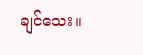ချင်သေး။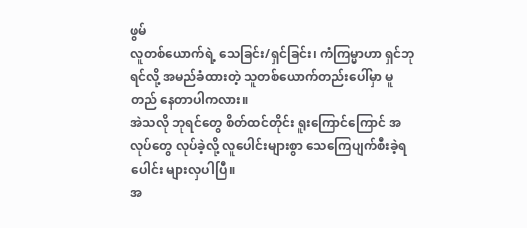ဖွမ်
လူတစ်ယောက်ရဲ့ သေခြင်း/ရှင်ခြင်း၊ ကံကြမ္မာဟာ ရှင်ဘုရင်လို့ အမည်ခံထားတဲ့ သူတစ်ယောက်တည်းပေါ်မှာ မူတည် နေတာပါကလား။
အဲသလို ဘုရင်တွေ စိတ်ထင်တိုင်း ရူးကြောင်ကြောင် အလုပ်တွေ လုပ်ခဲ့လို့ လူပေါင်းများစွာ သေကြေပျက်စီးခဲ့ရပေါင်း များလှပါပြီ။
အ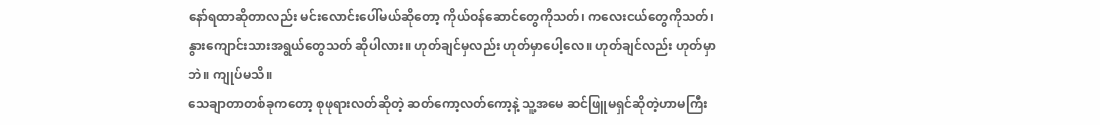နော်ရထာဆိုတာလည်း မင်းလောင်းပေါ်မယ်ဆိုတော့ ကိုယ်ဝန်ဆောင်တွေကိုသတ်၊ ကလေးငယ်တွေကိုသတ်၊ နွားကျောင်းသားအရွယ်တွေသတ် ဆိုပါလား။ ဟုတ်ချင်မှလည်း ဟုတ်မှာပေါ့လေ။ ဟုတ်ချင်လည်း ဟုတ်မှာဘဲ။ ကျုပ်မသိ။
သေချာတာတစ်ခုကတော့ စုဖုရားလတ်ဆိုတဲ့ ဆတ်ကော့လတ်ကော့နဲ့ သူ့အမေ ဆင်ဖြူမရှင်ဆိုတဲ့ဟာမကြီး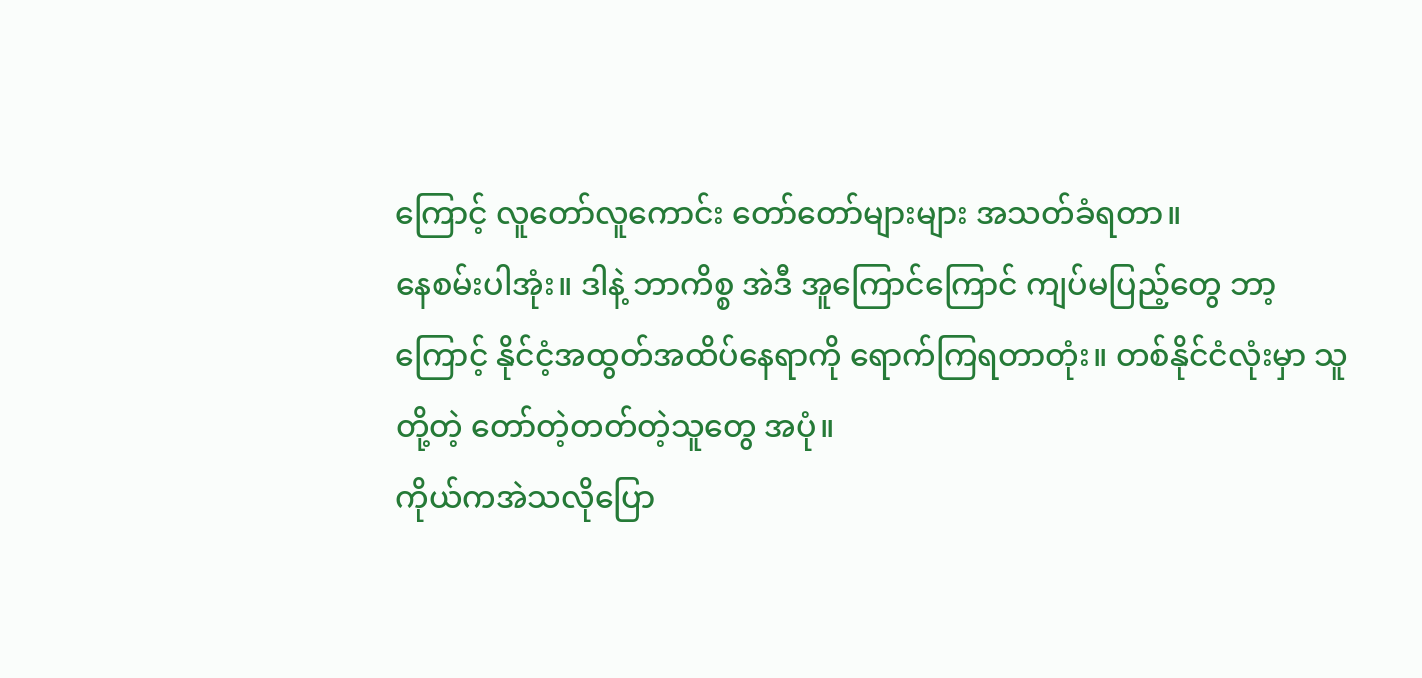ကြောင့် လူတော်လူကောင်း တော်တော်များများ အသတ်ခံရတာ။
နေစမ်းပါအုံး။ ဒါနဲ့ ဘာကိစ္စ အဲဒီ အူကြောင်ကြောင် ကျပ်မပြည့်တွေ ဘာ့ကြောင့် နိုင်ငံ့အထွတ်အထိပ်နေရာကို ရောက်ကြရတာတုံး။ တစ်နိုင်ငံလုံးမှာ သူတို့တဲ့ တော်တဲ့တတ်တဲ့သူတွေ အပုံ။
ကိုယ်ကအဲသလိုပြော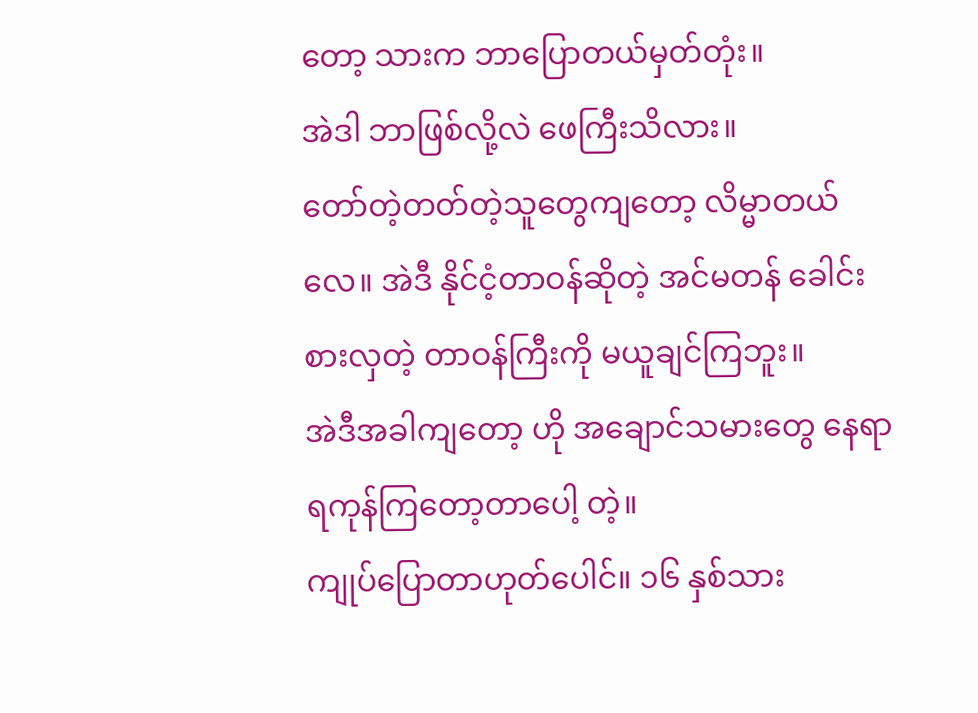တော့ သားက ဘာပြောတယ်မှတ်တုံး။
အဲဒါ ဘာဖြစ်လို့လဲ ဖေကြီးသိလား။
တော်တဲ့တတ်တဲ့သူတွေကျတော့ လိမ္မာတယ်လေ။ အဲဒီ နိုင်ငံ့တာဝန်ဆိုတဲ့ အင်မတန် ခေါင်းစားလှတဲ့ တာဝန်ကြီးကို မယူချင်ကြဘူး။
အဲဒီအခါကျတော့ ဟို အချောင်သမားတွေ နေရာရကုန်ကြတော့တာပေါ့ တဲ့။
ကျုပ်ပြောတာဟုတ်ပေါင်။ ၁၆ နှစ်သား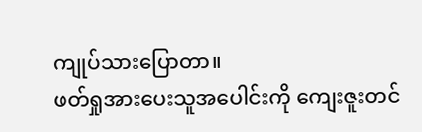ကျုပ်သားပြောတာ။
ဖတ်ရှုအားပေးသူအပေါင်းကို ကျေးဇူးတင်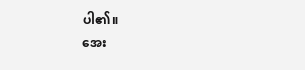ပါ၏။
အေး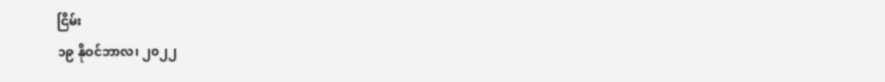ငြိမ်း
၁၉ နိုဝင်ဘာလ၊ ၂၀၂၂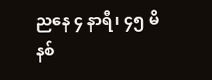ညနေ ၄ နာရီ၊ ၄၅ မိနစ်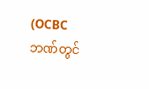(OCBC ဘဏ်တွင်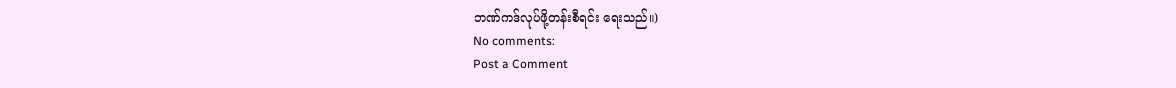ဘဏ်ကဒ်လုပ်ဖို့တန်းစီရင်း ရေးသည်။)
No comments:
Post a Comment